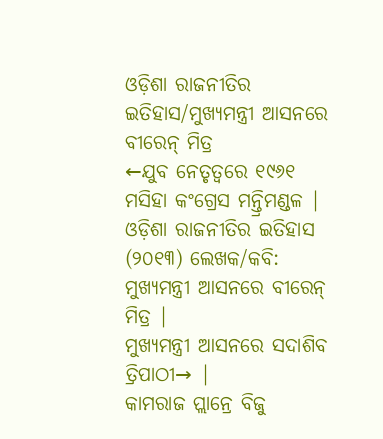ଓଡ଼ିଶା ରାଜନୀତିର ଇତିହାସ/ମୁଖ୍ୟମନ୍ତ୍ରୀ ଆସନରେ ବୀରେନ୍ ମିତ୍ର
←ଯୁବ ନେତୃତ୍ୱରେ ୧୯୬୧ ମସିହା କଂଗ୍ରେସ ମନ୍ତ୍ରିମଣ୍ଡଳ | ଓଡ଼ିଶା ରାଜନୀତିର ଇତିହାସ (୨୦୧୩) ଲେଖକ/କବି: ମୁଖ୍ୟମନ୍ତ୍ରୀ ଆସନରେ ବୀରେନ୍ ମିତ୍ର |
ମୁଖ୍ୟମନ୍ତ୍ରୀ ଆସନରେ ସଦାଶିବ ତ୍ରିପାଠୀ→ |
କାମରାଜ ପ୍ଲାନ୍ରେ ବିଜୁ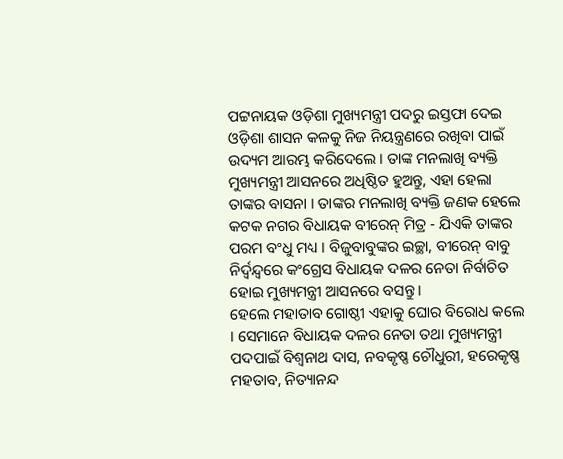ପଟ୍ଟନାୟକ ଓଡ଼ିଶା ମୁଖ୍ୟମନ୍ତ୍ରୀ ପଦରୁ ଇସ୍ତଫା ଦେଇ ଓଡ଼ିଶା ଶାସନ କଳକୁ ନିଜ ନିୟନ୍ତ୍ରଣରେ ରଖିବା ପାଇଁ ଉଦ୍ୟମ ଆରମ୍ଭ କରିଦେଲେ । ତାଙ୍କ ମନଲାଖି ବ୍ୟକ୍ତି ମୁଖ୍ୟମନ୍ତ୍ରୀ ଆସନରେ ଅଧିଷ୍ଠିତ ହୁଅନ୍ତୁ, ଏହା ହେଲା ତାଙ୍କର ବାସନା । ତାଙ୍କର ମନଲାଖି ବ୍ୟକ୍ତି ଜଣକ ହେଲେ କଟକ ନଗର ବିଧାୟକ ବୀରେନ୍ ମିତ୍ର - ଯିଏକି ତାଙ୍କର ପରମ ବଂଧୁ ମଧ୍ୟ । ବିଜୁବାବୁଙ୍କର ଇଚ୍ଛା, ବୀରେନ୍ ବାବୁ ନିର୍ଦ୍ୱନ୍ଦ୍ୱରେ କଂଗ୍ରେସ ବିଧାୟକ ଦଳର ନେତା ନିର୍ବାଚିତ ହୋଇ ମୁଖ୍ୟମନ୍ତ୍ରୀ ଆସନରେ ବସନ୍ତୁ ।
ହେଲେ ମହାତାବ ଗୋଷ୍ଠୀ ଏହାକୁ ଘୋର ବିରୋଧ କଲେ । ସେମାନେ ବିଧାୟକ ଦଳର ନେତା ତଥା ମୁଖ୍ୟମନ୍ତ୍ରୀ ପଦପାଇଁ ବିଶ୍ୱନାଥ ଦାସ, ନବକୃଷ୍ଣ ଚୌଧୁରୀ, ହରେକୃଷ୍ଣ ମହତାବ, ନିତ୍ୟାନନ୍ଦ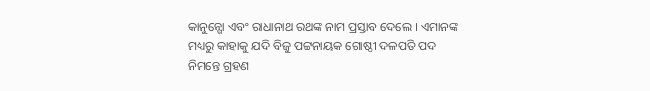କାନୁନ୍ଗୋ ଏବଂ ରାଧାନାଥ ରଥଙ୍କ ନାମ ପ୍ରସ୍ତାବ ଦେଲେ । ଏମାନଙ୍କ ମଧ୍ୟରୁ କାହାକୁ ଯଦି ବିଜୁ ପଟ୍ଟନାୟକ ଗୋଷ୍ଠୀ ଦଳପତି ପଦ ନିମନ୍ତେ ଗ୍ରହଣ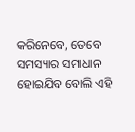କରିନେବେ, ତେବେ ସମସ୍ୟାର ସମାଧାନ ହୋଇଯିବ ବୋଲି ଏହି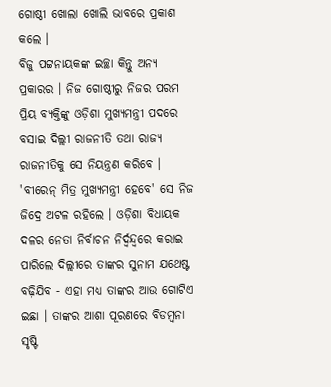ଗୋଷ୍ଠୀ ଖୋଲା ଖୋଲି ଭାବରେ ପ୍ରକାଶ କଲେ ।
ବିଜୁ ପଟ୍ଟନାୟକଙ୍କ ଇଚ୍ଛା କିନ୍ତୁ ଅନ୍ୟ ପ୍ରକାରର । ନିଜ ଗୋଷ୍ଠୀରୁ ନିଜର ପରମ ପ୍ରିୟ ବ୍ୟକ୍ତିଙ୍କୁ ଓଡ଼ିଶା ମୁଖ୍ୟମନ୍ତ୍ରୀ ପଦରେ ବସାଇ ଦିଲ୍ଲୀ ରାଜନୀତି ତଥା ରାଜ୍ୟ ରାଜନୀତିକୁ ସେ ନିୟନ୍ତ୍ରଣ କରିବେ । 'ବୀରେନ୍ ମିତ୍ର ମୁଖ୍ୟମନ୍ତ୍ରୀ ହେବେ' ସେ ନିଜ ଜିଦ୍ରେ ଅଟଳ ରହିଲେ । ଓଡ଼ିଶା ବିଧାୟକ ଦଳର ନେତା ନିର୍ବାଚନ ନିର୍ଦ୍ୱନ୍ଦ୍ୱରେ କରାଇ ପାରିଲେ ଦିଲ୍ଲୀରେ ତାଙ୍କର ସୁନାମ ଯଥେଷ୍ଟ ବଢ଼ିଯିବ - ଏହା ମଧ୍ୟ ତାଙ୍କର ଆଉ ଗୋଟିଏ ଇଛା । ତାଙ୍କର ଆଶା ପୂରଣରେ ବିଡମ୍ବନା ସୃଷ୍ଟି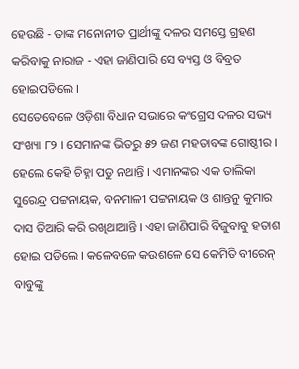ହେଉଛି - ତାଙ୍କ ମନୋନୀତ ପ୍ରାର୍ଥୀଙ୍କୁ ଦଳର ସମସ୍ତେ ଗ୍ରହଣ କରିବାକୁ ନାରାଜ - ଏହା ଜାଣିପାରି ସେ ବ୍ୟସ୍ତ ଓ ବିବ୍ରତ ହୋଇପଡିଲେ ।
ସେତେବେଳେ ଓଡ଼ିଶା ବିଧାନ ସଭାରେ କଂଗ୍ରେସ ଦଳର ସଭ୍ୟ ସଂଖ୍ୟା ୮୨ । ସେମାନଙ୍କ ଭିତରୁ ୫୨ ଜଣ ମହତାବଙ୍କ ଗୋଷ୍ଠୀର । ହେଲେ କେହି ଚିହ୍ନା ପଡୁ ନଥାନ୍ତି । ଏମାନଙ୍କର ଏକ ତାଲିକା ସୁରେନ୍ଦ୍ର ପଟ୍ଟନାୟକ, ବନମାଳୀ ପଟ୍ଟନାୟକ ଓ ଶାନ୍ତନୁ କୁମାର ଦାସ ତିଆରି କରି ରଖିଥାଆନ୍ତି । ଏହା ଜାଣିପାରି ବିଜୁବାବୁ ହତାଶ ହୋଇ ପଡିଲେ । କଳେବଳେ କଉଶଳେ ସେ କେମିତି ବୀରେନ୍ ବାବୁଙ୍କୁ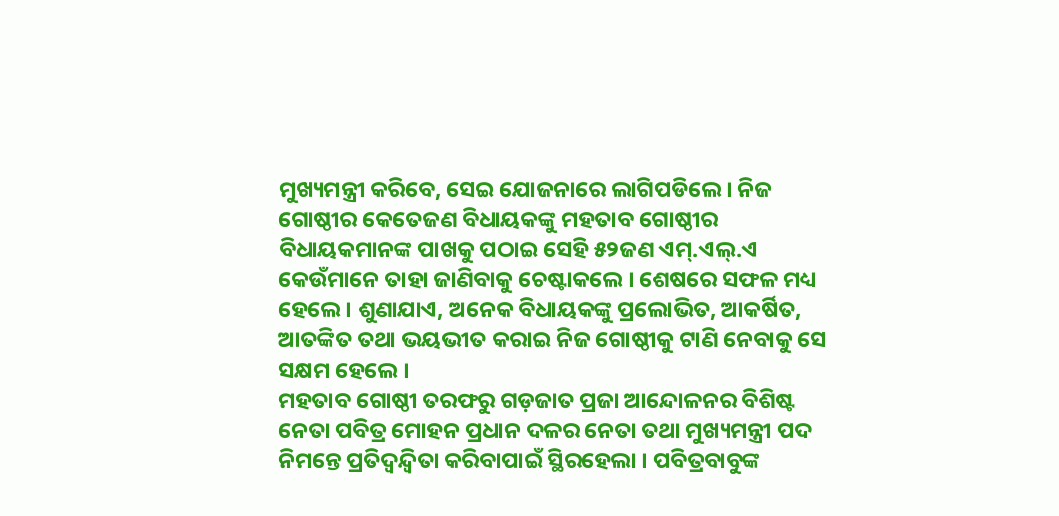ମୁଖ୍ୟମନ୍ତ୍ରୀ କରିବେ, ସେଇ ଯୋଜନାରେ ଲାଗିପଡିଲେ । ନିଜ ଗୋଷ୍ଠୀର କେତେଜଣ ବିଧାୟକଙ୍କୁ ମହତାବ ଗୋଷ୍ଠୀର ବିଧାୟକମାନଙ୍କ ପାଖକୁ ପଠାଇ ସେହି ୫୨ଜଣ ଏମ୍.ଏଲ୍.ଏ କେଉଁମାନେ ତାହା ଜାଣିବାକୁ ଚେଷ୍ଟାକଲେ । ଶେଷରେ ସଫଳ ମଧ୍ୟ ହେଲେ । ଶୁଣାଯାଏ, ଅନେକ ବିଧାୟକଙ୍କୁ ପ୍ରଲୋଭିତ, ଆକର୍ଷିତ, ଆତଙ୍କିତ ତଥା ଭୟଭୀତ କରାଇ ନିଜ ଗୋଷ୍ଠୀକୁ ଟାଣି ନେବାକୁ ସେ ସକ୍ଷମ ହେଲେ ।
ମହତାବ ଗୋଷ୍ଠୀ ତରଫରୁ ଗଡ଼ଜାତ ପ୍ରଜା ଆନ୍ଦୋଳନର ବିଶିଷ୍ଟ ନେତା ପବିତ୍ର ମୋହନ ପ୍ରଧାନ ଦଳର ନେତା ତଥା ମୁଖ୍ୟମନ୍ତ୍ରୀ ପଦ ନିମନ୍ତେ ପ୍ରତିଦ୍ୱନ୍ଦ୍ୱିତା କରିବାପାଇଁ ସ୍ଥିରହେଲା । ପବିତ୍ରବାବୁଙ୍କ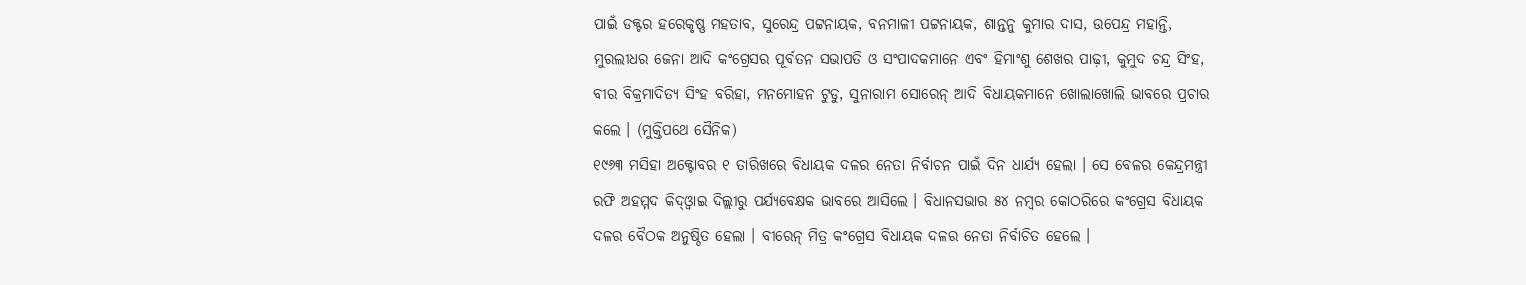ପାଇଁ ଡକ୍ଟର ହରେକୃଷ୍ଣ ମହତାବ, ସୁରେନ୍ଦ୍ର ପଟ୍ଟନାୟକ, ବନମାଳୀ ପଟ୍ଟନାୟକ, ଶାନ୍ତନୁ କୁମାର ଦାସ, ଉପେନ୍ଦ୍ର ମହାନ୍ତି, ମୁରଲୀଧର ଜେନା ଆଦି କଂଗ୍ରେସର ପୂର୍ବତନ ସଭାପତି ଓ ସଂପାଦକମାନେ ଏବଂ ହିମାଂଶୁ ଶେଖର ପାଢ଼ୀ, କୁମୁଦ ଚନ୍ଦ୍ର ସିଂହ, ବୀର ବିକ୍ରମାଦିତ୍ୟ ସିଂହ ବରିହା, ମନମୋହନ ଟୁଡୁ, ସୁନାରାମ ସୋରେନ୍ ଆଦି ବିଧାୟକମାନେ ଖୋଲାଖୋଲି ଭାବରେ ପ୍ରଚାର କଲେ । (ମୁକ୍ତିପଥେ ସୈନିକ)
୧୯୬୩ ମସିହା ଅକ୍ଟୋବର ୧ ତାରିଖରେ ବିଧାୟକ ଦଳର ନେତା ନିର୍ବାଚନ ପାଇଁ ଦିନ ଧାର୍ଯ୍ୟ ହେଲା । ସେ ବେଳର କେନ୍ଦ୍ରମନ୍ତ୍ରୀ ରଫି ଅହମ୍ମଦ କିଦ୍ଓ୍ୱାଇ ଦିଲ୍ଲୀରୁ ପର୍ଯ୍ୟବେକ୍ଷକ ଭାବରେ ଆସିଲେ । ବିଧାନସଭାର ୫୪ ନମ୍ବର କୋଠରିରେ କଂଗ୍ରେସ ବିଧାୟକ ଦଳର ବୈଠକ ଅନୁଷ୍ଠିତ ହେଲା । ବୀରେନ୍ ମିତ୍ର କଂଗ୍ରେସ ବିଧାୟକ ଦଳର ନେତା ନିର୍ବାଚିତ ହେଲେ ।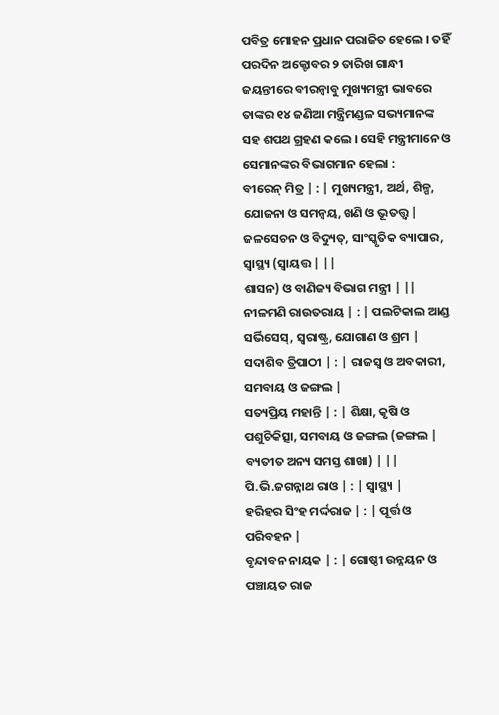ପବିତ୍ର ମୋହନ ପ୍ରଧାନ ପରାଜିତ ହେଲେ । ତହିଁ ପରଦିନ ଅକ୍ଟୋବର ୨ ତାରିଖ ଗାନ୍ଧୀ ଜୟନ୍ତୀରେ ବୀରନ୍ବାବୁ ମୁଖ୍ୟମନ୍ତ୍ରୀ ଭାବରେ ତାଙ୍କର ୧୪ ଜଣିଆ ମନ୍ତ୍ରିମଣ୍ଡଳ ସଭ୍ୟମାନଙ୍କ ସହ ଶପଥ ଗ୍ରହଣ କଲେ । ସେହି ମନ୍ତ୍ରୀମାନେ ଓ ସେମାନଙ୍କର ବିଭାଗମାନ ହେଲା :
ବୀରେନ୍ ମିତ୍ର | : | ମୁଖ୍ୟମନ୍ତ୍ରୀ, ଅର୍ଥ, ଶିଳ୍ପ, ଯୋଜନା ଓ ସମନ୍ୱୟ, ଖଣି ଓ ଭୂତତ୍ତ୍ୱ |
ଜଳସେଚନ ଓ ବିଦ୍ୟୁତ୍, ସାଂସ୍କୃତିକ ବ୍ୟାପାର, ସ୍ୱାସ୍ଥ୍ୟ (ସ୍ୱାୟତ୍ତ | ||
ଶାସନ) ଓ ବାଣିଜ୍ୟ ବିଭାଗ ମନ୍ତ୍ରୀ | ||
ନୀଳମଣି ରାଉତରାୟ | : | ପଲଟିକାଲ ଆଣ୍ଡ ସର୍ଭିସେସ୍, ସ୍ୱରାଷ୍ଟ୍ର, ଯୋଗାଣ ଓ ଶ୍ରମ |
ସଦାଶିବ ତ୍ରିପାଠୀ | : | ରାଜସ୍ୱ ଓ ଅବକାରୀ, ସମବାୟ ଓ ଜଙ୍ଗଲ |
ସତ୍ୟପ୍ରିୟ ମହାନ୍ତି | : | ଶିକ୍ଷା, କୃଷି ଓ ପଶୁଚିକିତ୍ସା, ସମବାୟ ଓ ଜଙ୍ଗଲ (ଜଙ୍ଗଲ |
ବ୍ୟତୀତ ଅନ୍ୟ ସମସ୍ତ ଶାଖା) | ||
ପି.ଭି.ଜଗନ୍ନାଥ ରାଓ | : | ସ୍ୱାସ୍ଥ୍ୟ |
ହରିହର ସିଂହ ମର୍ଦ୍ଦରାଜ | : | ପୂର୍ତ୍ତ ଓ ପରିବହନ |
ବୃନ୍ଦାବନ ନାୟକ | : | ଗୋଷ୍ଠୀ ଉନ୍ନୟନ ଓ ପଞ୍ଚାୟତ ରାଜ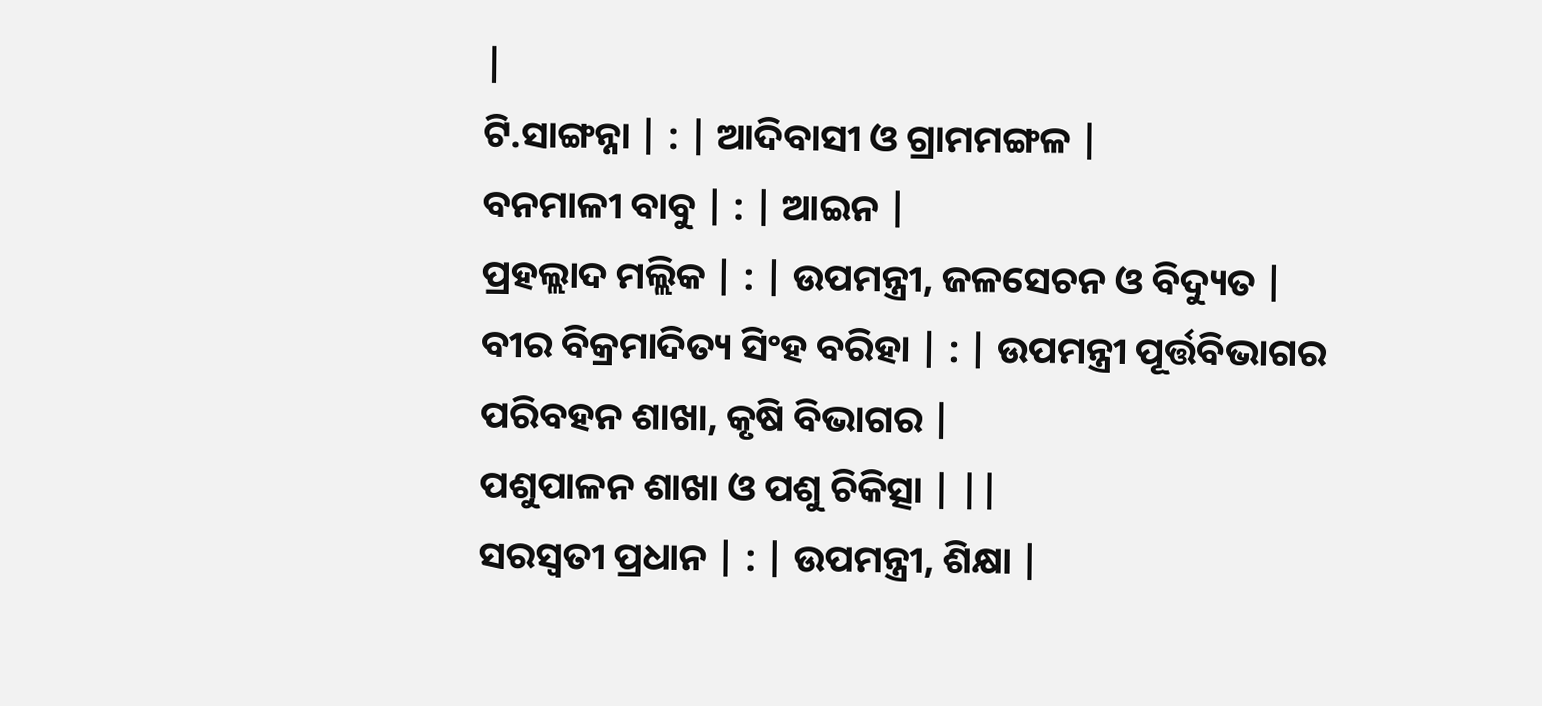|
ଟି.ସାଙ୍ଗନ୍ନା | : | ଆଦିବାସୀ ଓ ଗ୍ରାମମଙ୍ଗଳ |
ବନମାଳୀ ବାବୁ | : | ଆଇନ |
ପ୍ରହଲ୍ଲାଦ ମଲ୍ଲିକ | : | ଉପମନ୍ତ୍ରୀ, ଜଳସେଚନ ଓ ବିଦ୍ୟୁତ |
ବୀର ବିକ୍ରମାଦିତ୍ୟ ସିଂହ ବରିହା | : | ଉପମନ୍ତ୍ରୀ ପୂର୍ତ୍ତବିଭାଗର ପରିବହନ ଶାଖା, କୃଷି ବିଭାଗର |
ପଶୁପାଳନ ଶାଖା ଓ ପଶୁ ଚିକିତ୍ସା | ||
ସରସ୍ୱତୀ ପ୍ରଧାନ | : | ଉପମନ୍ତ୍ରୀ, ଶିକ୍ଷା |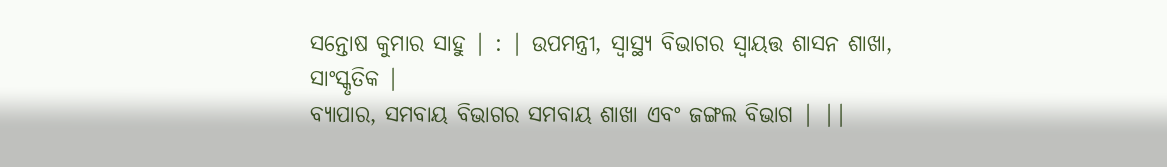ସନ୍ତୋଷ କୁମାର ସାହୁ | : | ଉପମନ୍ତ୍ରୀ, ସ୍ୱାସ୍ଥ୍ୟ ବିଭାଗର ସ୍ୱାୟତ୍ତ ଶାସନ ଶାଖା, ସାଂସ୍କୃତିକ |
ବ୍ୟାପାର, ସମବାୟ ବିଭାଗର ସମବାୟ ଶାଖା ଏବଂ ଜଙ୍ଗଲ ବିଭାଗ | ||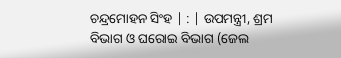ଚନ୍ଦ୍ରମୋହନ ସିଂହ | : | ଉପମନ୍ତ୍ରୀ, ଶ୍ରମ ବିଭାଗ ଓ ଘରୋଇ ବିଭାଗ (ଜେଲ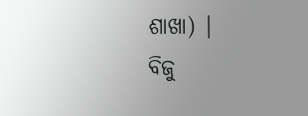ଶାଖା) |
ବିଜୁ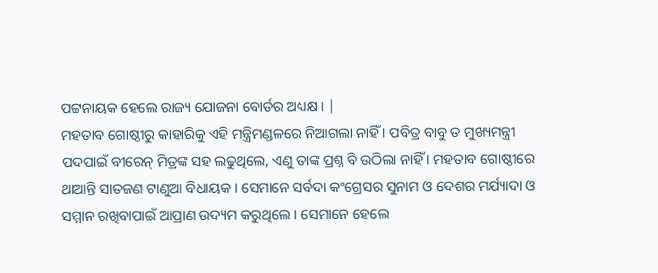ପଟ୍ଟନାୟକ ହେଲେ ରାଜ୍ୟ ଯୋଜନା ବୋର୍ଡର ଅଧ୍ୟକ୍ଷ । |
ମହତାବ ଗୋଷ୍ଠୀରୁ କାହାରିକୁ ଏହି ମନ୍ତ୍ରିମଣ୍ଡଳରେ ନିଆଗଲା ନାହିଁ । ପବିତ୍ର ବାବୁ ତ ମୁଖ୍ୟମନ୍ତ୍ରୀ ପଦପାଇଁ ବୀରେନ୍ ମିତ୍ରଙ୍କ ସହ ଲଢୁଥିଲେ, ଏଣୁ ତାଙ୍କ ପ୍ରଶ୍ନ ବି ଉଠିଲା ନାହିଁ । ମହତାବ ଗୋଷ୍ଠୀରେ ଥାଆନ୍ତି ସାତଜଣ ଟାଣୁଆ ବିଧାୟକ । ସେମାନେ ସର୍ବଦା କଂଗ୍ରେସର ସୁନାମ ଓ ଦେଶର ମର୍ଯ୍ୟାଦା ଓ ସମ୍ମାନ ରଖିବାପାଇଁ ଆପ୍ରାଣ ଉଦ୍ୟମ କରୁଥିଲେ । ସେମାନେ ହେଲେ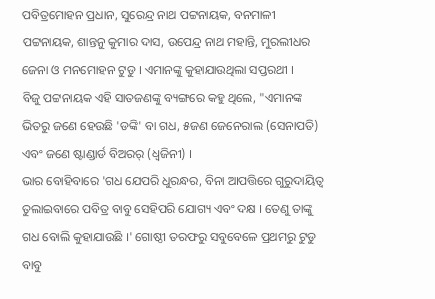ପବିତ୍ରମୋହନ ପ୍ରଧାନ, ସୁରେନ୍ଦ୍ର ନାଥ ପଟ୍ଟନାୟକ, ବନମାଳୀ ପଟ୍ଟନାୟକ, ଶାନ୍ତନୁ କୁମାର ଦାସ, ଉପେନ୍ଦ୍ର ନାଥ ମହାନ୍ତି, ମୁରଲୀଧର ଜେନା ଓ ମନମୋହନ ଟୁଡୁ । ଏମାନଙ୍କୁ କୁହାଯାଉଥିଲା ସପ୍ତରଥୀ ।
ବିଜୁ ପଟ୍ଟନାୟକ ଏହି ସାତଜଣଙ୍କୁ ବ୍ୟଙ୍ଗରେ କହୁ ଥିଲେ, "ଏମାନଙ୍କ ଭିତରୁ ଜଣେ ହେଉଛି 'ଡଙ୍କି' ବା ଗଧ, ୫ଜଣ ଜେନେରାଲ (ସେନାପତି) ଏବଂ ଜଣେ ଷ୍ଟାଣ୍ଡାର୍ଡ ବିଅରର୍ (ଧ୍ୱଜିନୀ) ।
ଭାର ବୋହିବାରେ 'ଗଧ ଯେପରି ଧୁରନ୍ଧର, ବିନା ଆପତ୍ତିରେ ଗୁରୁଦାୟିତ୍ୱ ତୁଲାଇବାରେ ପବିତ୍ର ବାବୁ ସେହିପରି ଯୋଗ୍ୟ ଏବଂ ଦକ୍ଷ । ତେଣୁ ତାଙ୍କୁ ଗଧ ବୋଲି କୁହାଯାଉଛି ।' ଗୋଷ୍ଠୀ ତରଫରୁ ସବୁବେଳେ ପ୍ରଥମରୁ ଟୁଡୁ ବାବୁ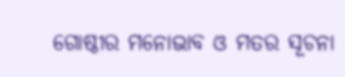ଗୋଷ୍ଠୀର ମନୋଭାବ ଓ ମତର ସୂଚନା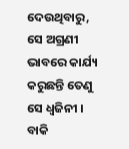ଦେଉଥିବାରୁ, ସେ ଅଗ୍ରଣୀ ଭାବରେ କାର୍ଯ୍ୟ କରୁଛନ୍ତି ତେଣୁ ସେ ଧ୍ୱଜିନୀ । ବାକି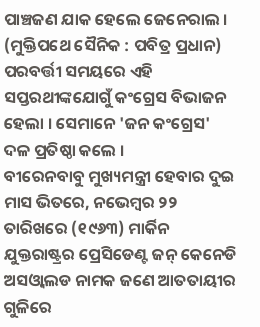ପାଞ୍ଚଜଣ ଯାକ ହେଲେ ଜେନେରାଲ ।
(ମୁକ୍ତିପଥେ ସୈନିକ : ପବିତ୍ର ପ୍ରଧାନ)
ପରବର୍ତ୍ତୀ ସମୟରେ ଏହି ସପ୍ତରଥୀଙ୍କଯୋଗୁଁ କଂଗ୍ରେସ ବିଭାଜନ ହେଲା । ସେମାନେ 'ଜନ କଂଗ୍ରେସ' ଦଳ ପ୍ରତିଷ୍ଠା କଲେ ।
ବୀରେନବାବୁ ମୁଖ୍ୟମନ୍ତ୍ରୀ ହେବାର ଦୁଇ ମାସ ଭିତରେ, ନଭେମ୍ବର ୨୨ ତାରିଖରେ (୧୯୬୩) ମାର୍କିନ ଯୁକ୍ତରାଷ୍ଟ୍ରର ପ୍ରେସିଡେଣ୍ଟ ଜନ୍ କେନେଡି ଅସଓ୍ୱାଲଡ ନାମକ ଜଣେ ଆତତାୟୀର ଗୁଳିରେ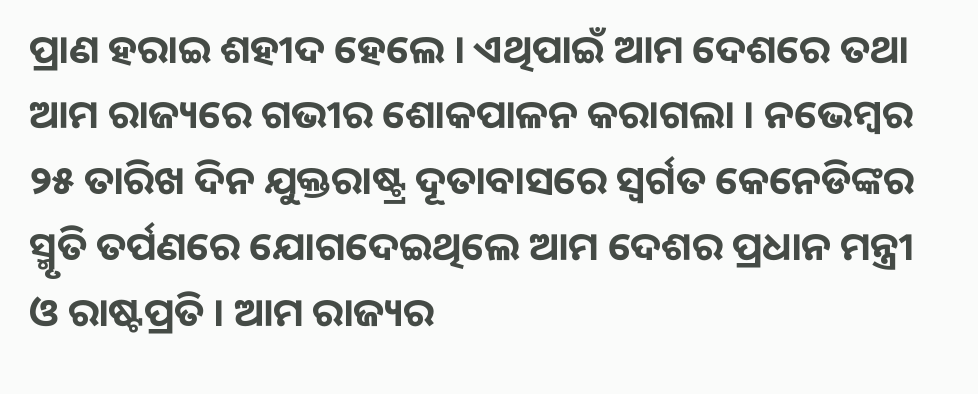ପ୍ରାଣ ହରାଇ ଶହୀଦ ହେଲେ । ଏଥିପାଇଁ ଆମ ଦେଶରେ ତଥା ଆମ ରାଜ୍ୟରେ ଗଭୀର ଶୋକପାଳନ କରାଗଲା । ନଭେମ୍ବର ୨୫ ତାରିଖ ଦିନ ଯୁକ୍ତରାଷ୍ଟ୍ର ଦୂତାବାସରେ ସ୍ୱର୍ଗତ କେନେଡିଙ୍କର ସ୍ମୃତି ତର୍ପଣରେ ଯୋଗଦେଇଥିଲେ ଆମ ଦେଶର ପ୍ରଧାନ ମନ୍ତ୍ରୀ ଓ ରାଷ୍ଟପ୍ରତି । ଆମ ରାଜ୍ୟର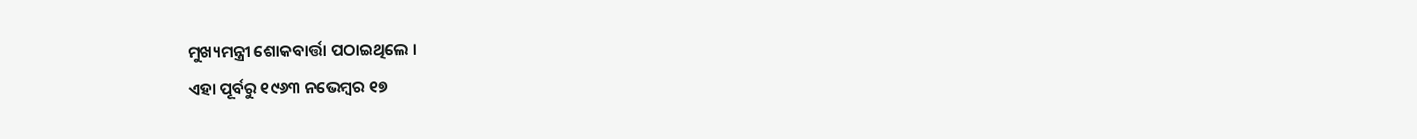ମୁଖ୍ୟମନ୍ତ୍ରୀ ଶୋକବାର୍ତ୍ତା ପଠାଇଥିଲେ ।
ଏହା ପୂର୍ବରୁ ୧୯୬୩ ନଭେମ୍ବର ୧୭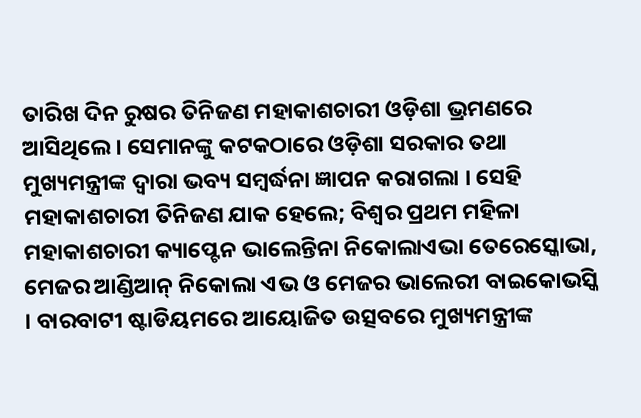ତାରିଖ ଦିନ ରୁଷର ତିନିଜଣ ମହାକାଶଚାରୀ ଓଡ଼ିଶା ଭ୍ରମଣରେ ଆସିଥିଲେ । ସେମାନଙ୍କୁ କଟକଠାରେ ଓଡ଼ିଶା ସରକାର ତଥା ମୁଖ୍ୟମନ୍ତ୍ରୀଙ୍କ ଦ୍ୱାରା ଭବ୍ୟ ସମ୍ବର୍ଦ୍ଧନା ଜ୍ଞାପନ କରାଗଲା । ସେହି ମହାକାଶଚାରୀ ତିନିଜଣ ଯାକ ହେଲେ; ବିଶ୍ୱର ପ୍ରଥମ ମହିଳା ମହାକାଶଚାରୀ କ୍ୟାପ୍ଟେନ ଭାଲେନ୍ତିନା ନିକୋଲାଏଭା ତେରେସ୍କୋଭା, ମେଜର ଆଣ୍ଡିଆନ୍ ନିକୋଲା ଏଭ ଓ ମେଜର ଭାଲେରୀ ବାଇକୋଭସ୍କି । ବାରବାଟୀ ଷ୍ଟାଡିୟମରେ ଆୟୋଜିତ ଉତ୍ସବରେ ମୁଖ୍ୟମନ୍ତ୍ରୀଙ୍କ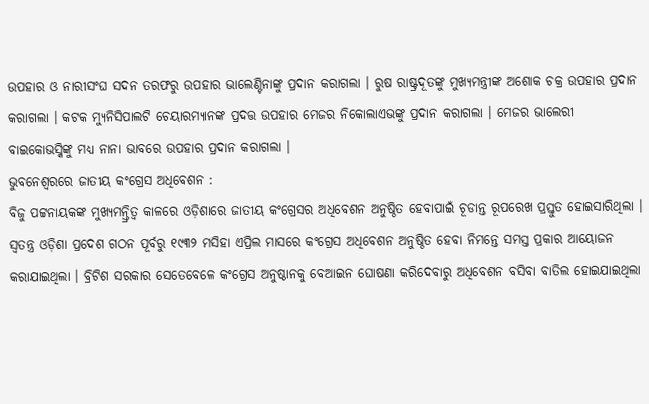ଉପହାର ଓ ନାରୀସଂଘ ସଦନ ତରଫରୁ ଉପହାର ଭାଲେଣ୍ଟିନାଙ୍କୁ ପ୍ରଦାନ କରାଗଲା । ରୁଷ ରାଷ୍ଟ୍ରଦୂତଙ୍କୁ ମୁଖ୍ୟମନ୍ତ୍ରୀଙ୍କ ଅଶୋକ ଚକ୍ର ଉପହାର ପ୍ରଦାନ କରାଗଲା । କଟକ ମ୍ୟୁନିସିପାଲଟି ଚେୟାରମ୍ୟାନଙ୍କ ପ୍ରଦତ୍ତ ଉପହାର ମେଜର ନିକୋଲାଏଭଙ୍କୁ ପ୍ରଦାନ କରାଗଲା । ମେଜର ଭାଲେରୀ ବାଇକୋଭସ୍କିଙ୍କୁ ମଧ୍ୟ ନାନା ଭାବରେ ଉପହାର ପ୍ରଦାନ କରାଗଲା ।
ଭୁବନେଶ୍ୱରରେ ଜାତୀୟ କଂଗ୍ରେସ ଅଧିବେଶନ :
ବିଜୁ ପଟ୍ଟନାୟକଙ୍କ ମୁଖ୍ୟମନ୍ତ୍ରିତ୍ୱ କାଳରେ ଓଡ଼ିଶାରେ ଜାତୀୟ କଂଗ୍ରେସର ଅଧିବେଶନ ଅନୁଷ୍ଠିତ ହେବାପାଇଁ ଚୂଡାନ୍ତ ରୂପରେଖ ପ୍ରସ୍ତୁତ ହୋଇସାରିଥିଲା । ସ୍ୱତନ୍ତ୍ର ଓଡ଼ିଶା ପ୍ରଦେଶ ଗଠନ ପୂର୍ବରୁ ୧୯୩୨ ମସିହା ଏପ୍ରିଲ ମାସରେ କଂଗ୍ରେସ ଅଧିବେଶନ ଅନୁଷ୍ଠିତ ହେବା ନିମନ୍ତେ ସମସ୍ତ ପ୍ରକାର ଆୟୋଜନ କରାଯାଇଥିଲା । ବ୍ରିଟିଶ ସରକାର ସେତେବେଳେ କଂଗ୍ରେସ ଅନୁଷ୍ଠାନକୁ ବେଆଇନ ଘୋଷଣା କରିଦେବାରୁ ଅଧିବେଶନ ବସିବା ବାତିଲ ହୋଇଯାଇଥିଲା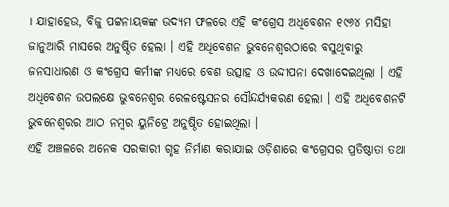। ଯାହାହେଉ, ବିଜୁ ପଟ୍ଟନାୟକଙ୍କ ଉଦ୍ୟମ ଫଳରେ ଏହି କଂଗ୍ରେସ ଅଧିବେଶନ ୧୯୬୪ ମସିହା
ଜାନୁଆରି ମାସରେ ଅନୁଷ୍ଠିତ ହେଲା । ଏହି ଅଧିବେଶନ ଭୁବନେଶ୍ୱରଠାରେ ବସୁଥିବାରୁ ଜନସାଧାରଣ ଓ କଂଗ୍ରେସ କର୍ମୀଙ୍କ ମଧ୍ୟରେ ବେଶ ଉତ୍ସାହ ଓ ଉଦ୍ଦୀପନା ଦେଖାଦେଇଥିଲା । ଏହି ଅଧିବେଶନ ଉପଲକ୍ଷେ ଭୁବନେଶ୍ୱର ରେଳଷ୍ଟେସନର ସୌନ୍ଦର୍ଯ୍ୟକରଣ ହେଲା । ଏହି ଅଧିବେଶନଟି ଭୁବନେଶ୍ୱରର ଆଠ ନମ୍ବର ୟୁନିଟ୍ରେ ଅନୁଷ୍ଠିତ ହୋଇଥିଲା ।
ଏହି ଅଞ୍ଚଳରେ ଅନେକ ସରକାରୀ ଗୃହ ନିର୍ମାଣ କରାଯାଇ ଓଡ଼ିଶାରେ କଂଗ୍ରେସର ପ୍ରତିଷ୍ଠାତା ତଥା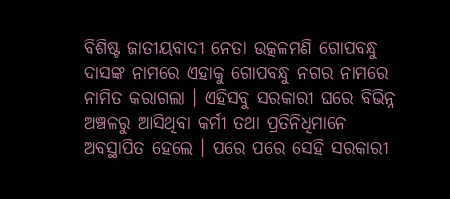ବିଶିଷ୍ଟ ଜାତୀୟବାଦୀ ନେତା ଉତ୍କଳମଣି ଗୋପବନ୍ଧୁ ଦାସଙ୍କ ନାମରେ ଏହାକୁ ଗୋପବନ୍ଧୁ ନଗର ନାମରେ ନାମିତ କରାଗଲା । ଏହିସବୁ ସରକାରୀ ଘରେ ବିଭିନ୍ନ ଅଞ୍ଚଳରୁ ଆସିଥିବା କର୍ମୀ ତଥା ପ୍ରତିନିଧିମାନେ ଅବସ୍ଥାପିତ ହେଲେ । ପରେ ପରେ ସେହି ସରକାରୀ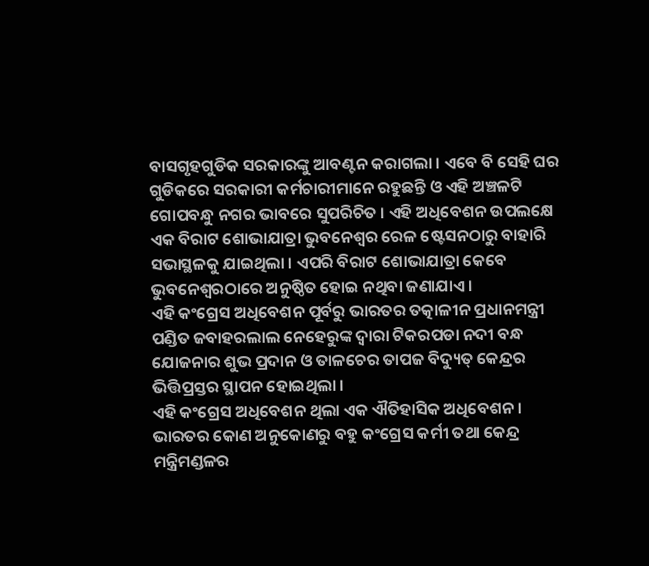ବାସଗୃହଗୁଡିକ ସରକାରଙ୍କୁ ଆବଣ୍ଟନ କରାଗଲା । ଏବେ ବି ସେହି ଘର ଗୁଡିକରେ ସରକାରୀ କର୍ମଚାରୀମାନେ ରହୁଛନ୍ତି ଓ ଏହି ଅଞ୍ଚଳଟି ଗୋପବନ୍ଧୁ ନଗର ଭାବରେ ସୁପରିଚିତ । ଏହି ଅଧିବେଶନ ଉପଲକ୍ଷେ ଏକ ବିରାଟ ଶୋଭାଯାତ୍ରା ଭୁବନେଶ୍ୱର ରେଳ ଷ୍ଟେସନଠାରୁ ବାହାରି ସଭାସ୍ଥଳକୁ ଯାଇଥିଲା । ଏପରି ବିରାଟ ଶୋଭାଯାତ୍ରା କେବେ ଭୁବନେଶ୍ୱରଠାରେ ଅନୁଷ୍ଠିତ ହୋଇ ନଥିବା ଜଣାଯାଏ ।
ଏହି କଂଗ୍ରେସ ଅଧିବେଶନ ପୂର୍ବରୁ ଭାରତର ତତ୍କାଳୀନ ପ୍ରଧାନମନ୍ତ୍ରୀ ପଣ୍ଡିତ ଜବାହରଲାଲ ନେହେରୁଙ୍କ ଦ୍ୱାରା ଟିକରପଡା ନଦୀ ବନ୍ଧ ଯୋଜନାର ଶୁଭ ପ୍ରଦାନ ଓ ତାଳଚେର ତାପଜ ବିଦ୍ୟୁତ୍ କେନ୍ଦ୍ରର ଭିତ୍ତିପ୍ରସ୍ତର ସ୍ଥାପନ ହୋଇଥିଲା ।
ଏହି କଂଗ୍ରେସ ଅଧିବେଶନ ଥିଲା ଏକ ଐତିହାସିକ ଅଧିବେଶନ । ଭାରତର କୋଣ ଅନୁକୋଣରୁ ବହୁ କଂଗ୍ରେସ କର୍ମୀ ତଥା କେନ୍ଦ୍ର ମନ୍ତ୍ରିମଣ୍ଡଳର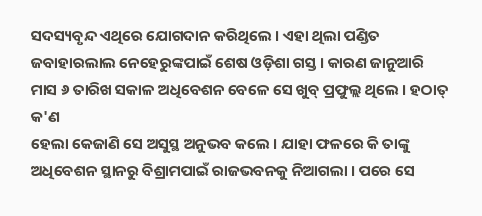ସଦସ୍ୟବୃନ୍ଦ ଏଥିରେ ଯୋଗଦାନ କରିଥିଲେ । ଏହା ଥିଲା ପଣ୍ଡିତ ଜବାହାରଲାଲ ନେହେରୁଙ୍କପାଇଁ ଶେଷ ଓଡ଼ିଶା ଗସ୍ତ । କାରଣ ଜାନୁଆରି ମାସ ୬ ତାରିଖ ସକାଳ ଅଧିବେଶନ ବେଳେ ସେ ଖୁବ୍ ପ୍ରଫୁଲ୍ଲ ଥିଲେ । ହଠାତ୍ କ'ଣ
ହେଲା କେଜାଣି ସେ ଅସୁସ୍ଥ ଅନୁଭବ କଲେ । ଯାହା ଫଳରେ କି ତାଙ୍କୁ ଅଧିବେଶନ ସ୍ଥାନରୁ ବିଶ୍ରାମପାଇଁ ରାଜଭବନକୁ ନିଆଗଲା । ପରେ ସେ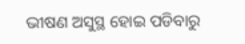ଭୀଷଣ ଅସୁସ୍ଥ ହୋଇ ପଡିବାରୁ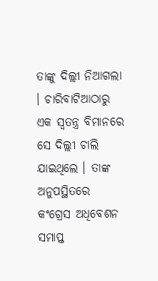ତାଙ୍କୁ ଦିଲ୍ଲୀ ନିଆଗଲା । ଚାରିବାଟିଆଠାରୁ ଏକ ସ୍ୱତନ୍ତ୍ର ବିମାନରେ ସେ ଦିଲ୍ଲୀ ଚାଲି ଯାଇଥିଲେ । ତାଙ୍କ ଅନୁପସ୍ଥିତରେ କଂଗ୍ରେସ ଅଧିବେଶନ ସମାପ୍ତ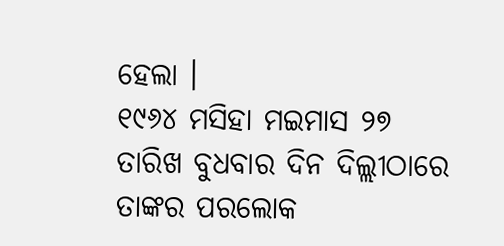ହେଲା ।
୧୯୬୪ ମସିହା ମଇମାସ ୨୭ ତାରିଖ ବୁଧବାର ଦିନ ଦିଲ୍ଲୀଠାରେ ତାଙ୍କର ପରଲୋକ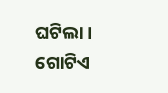ଘଟିଲା । ଗୋଟିଏ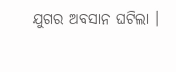ଯୁଗର ଅବସାନ ଘଟିଲା ।